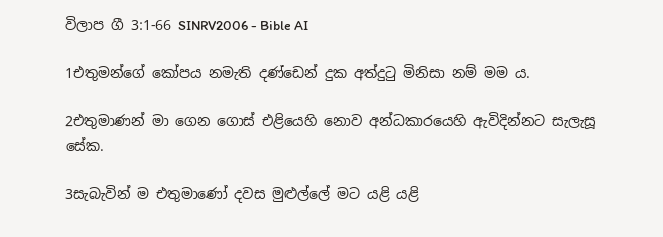විලාප ගී 3:1-66 SINRV2006 - Bible AI

1එතුමන්ගේ කෝපය නමැති දණ්ඩෙන් දුක අත්දුටු මිනිසා නම් මම ය.

2එතුමාණන් මා ගෙන ගොස් එළියෙහි නොව අන්ධකාරයෙහි ඇවිදින්නට සැලැසූ සේක.

3සැබැවින් ම එතුමාණෝ දවස මුළුල්ලේ මට යළි යළි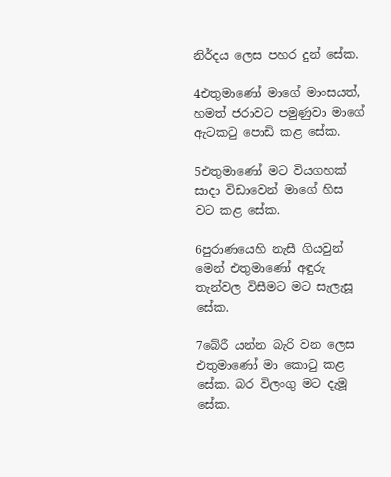නිර්දය ලෙස පහර දුන් සේක.

4එතුමාණෝ මාගේ මාංසයත්, හමත් ජරාවට පමුණුවා මාගේ ඇටකටු පොඩි කළ සේක.

5එතුමාණෝ මට වියගහක් සාදා විඩාවෙන් මාගේ හිස වට කළ සේක.

6පුරාණයෙහි නැසී ගියවුන් මෙන් එතුමාණෝ අඳුරු තැන්වල විසීමට මට සැලැසූ සේක.

7බේරී යන්න බැරි වන ලෙස එතුමාණෝ මා කොටු කළ සේක. බර විලංගු මට දැමූ සේක.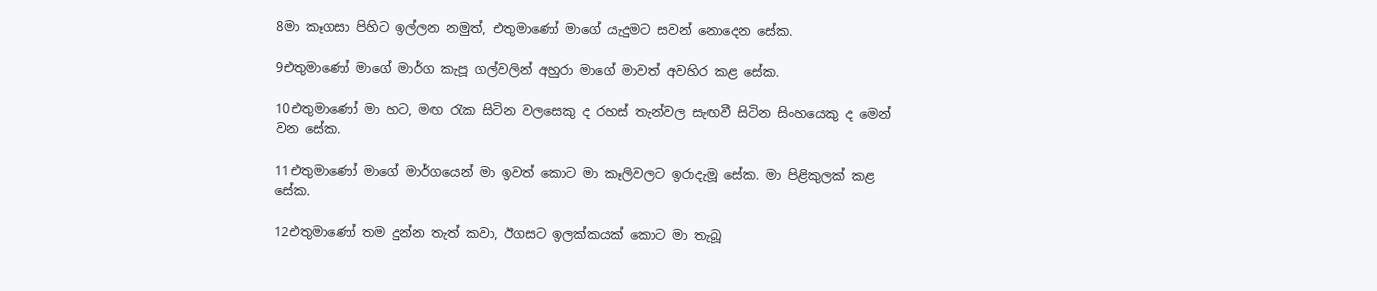8මා කෑගසා පිහිට ඉල්ලන නමුත්, එතුමාණෝ මාගේ යැදුමට සවන් නොදෙන සේක.

9එතුමාණෝ මාගේ මාර්ග කැපූ ගල්වලින් අහුරා මාගේ මාවත් අවහිර කළ සේක.

10එතුමාණෝ මා හට, මඟ රැක සිටින වලසෙකු ද රහස් තැන්වල සැඟවී සිටින සිංහයෙකු ද මෙන් වන සේක.

11එතුමාණෝ මාගේ මාර්ගයෙන් මා ඉවත් කොට මා කෑලිවලට ඉරාදැමූ සේක. මා පිළිකුලක් කළ සේක.

12එතුමාණෝ තම දුන්න තැත් කවා, ඊගසට ඉලක්කයක් කොට මා තැබූ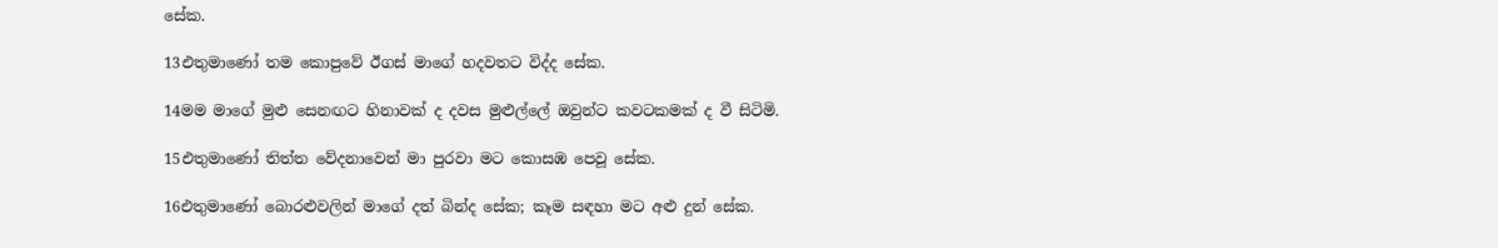සේක.

13එතුමාණෝ තම කොපුවේ ඊගස් මාගේ හදවතට විද්ද සේක.

14මම මාගේ මුළු සෙනඟට හිනාවක් ද දවස මුළුල්ලේ ඔවුන්ට කවටකමක් ද වී සිටිමි.

15එතුමාණෝ තිත්ත වේදනාවෙන් මා පුරවා මට කොසඹ පෙවූ සේක.

16එතුමාණෝ බොරළුවලින් මාගේ දත් බින්ද සේක; කෑම සඳහා මට අළු දුන් සේක.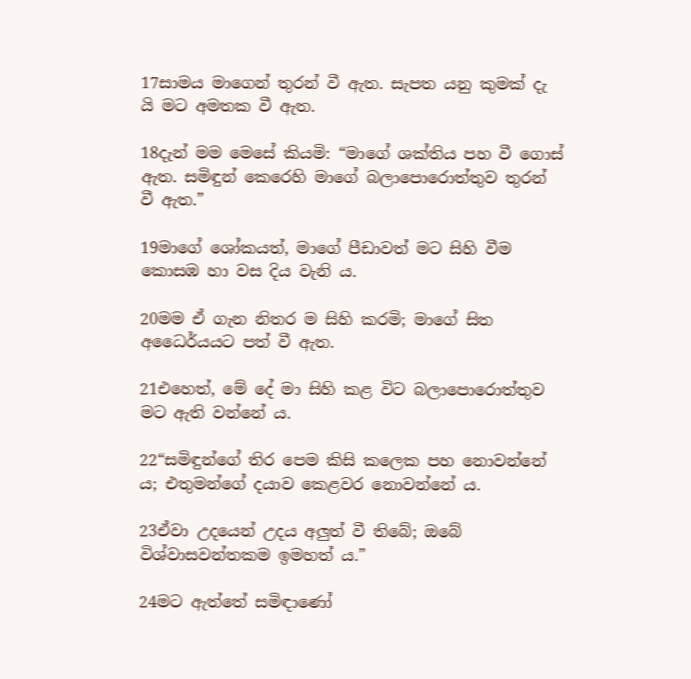17සාමය මාගෙන් තුරන් වී ඇත. සැපත යනු කුමක් දැ යි මට අමතක වී ඇත.

18දැන් මම මෙසේ කියමි: “මාගේ ශක්තිය පහ වී ගොස් ඇත. සමිඳුන් කෙරෙහි මාගේ බලාපොරොත්තුව තුරන් වී ඇත.”

19මාගේ ශෝකයත්, මාගේ පීඩාවත් මට සිහි වීම කොසඹ හා වස දිය වැනි ය.

20මම ඒ ගැන නිතර ම සිහි කරමි; මාගේ සිත අධෛර්යයට පත් වී ඇත.

21එහෙත්, මේ දේ මා සිහි කළ විට බලාපොරොත්තුව මට ඇති වන්නේ ය.

22“සමිඳුන්ගේ තිර පෙම කිසි කලෙක පහ නොවන්නේ ය; එතුමන්ගේ දයාව කෙළවර නොවන්නේ ය.

23ඒවා උදයෙන් උදය අලුත් වී තිබේ; ඔබේ විශ්වාසවන්තකම ඉමහත් ය.”

24මට ඇත්තේ සමිඳාණෝ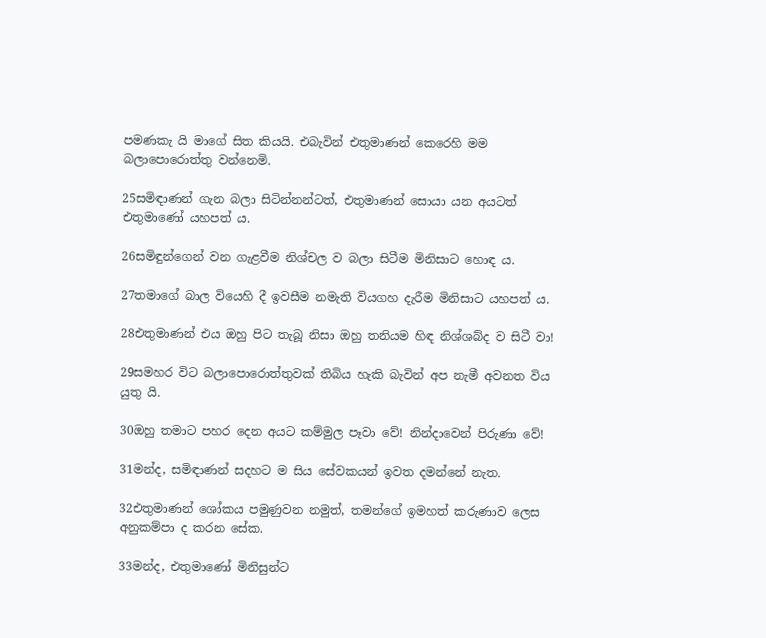පමණකැ යි මාගේ සිත කියයි. එබැවින් එතුමාණන් කෙරෙහි මම බලාපොරොත්තු වන්නෙමි.

25සමිඳාණන් ගැන බලා සිටින්නන්ටත්, එතුමාණන් සොයා යන අයටත් එතුමාණෝ යහපත් ය.

26සමිඳුන්ගෙන් වන ගැළවීම නිශ්චල ව බලා සිටීම මිනිසාට හොඳ ය.

27තමාගේ බාල වියෙහි දී ඉවසීම නමැති වියගහ දැරීම මිනිසාට යහපත් ය.

28එතුමාණන් එය ඔහු පිට තැබූ නිසා ඔහු තනියම හිඳ නිශ්ශබ්ද ව සිටී වා!

29සමහර විට බලාපොරොත්තුවක් තිබිය හැකි බැවින් අප නැමී අවනත විය යුතු යි.

30ඔහු තමාට පහර දෙන අයට කම්මුල පෑවා වේ! නින්දාවෙන් පිරුණා වේ!

31මන්ද, සමිඳාණන් සදහට ම සිය සේවකයන් ඉවත දමන්නේ නැත.

32එතුමාණන් ශෝකය පමුණුවන නමුත්, තමන්ගේ ඉමහත් කරුණාව ලෙස අනුකම්පා ද කරන සේක.

33මන්ද, එතුමාණෝ මිනිසුන්ට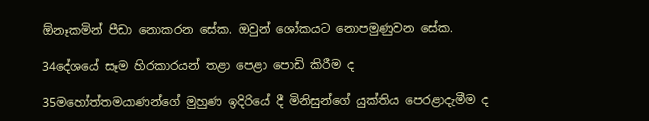ඕනෑකමින් පීඩා නොකරන සේක. ඔවුන් ශෝකයට නොපමුණුවන සේක.

34දේශයේ සෑම හිරකාරයන් තළා පෙළා පොඩි කිරීම ද

35මහෝත්තමයාණන්ගේ මුහුණ ඉදිරියේ දී මිනිසුන්ගේ යුක්තිය පෙරළාදැමීම ද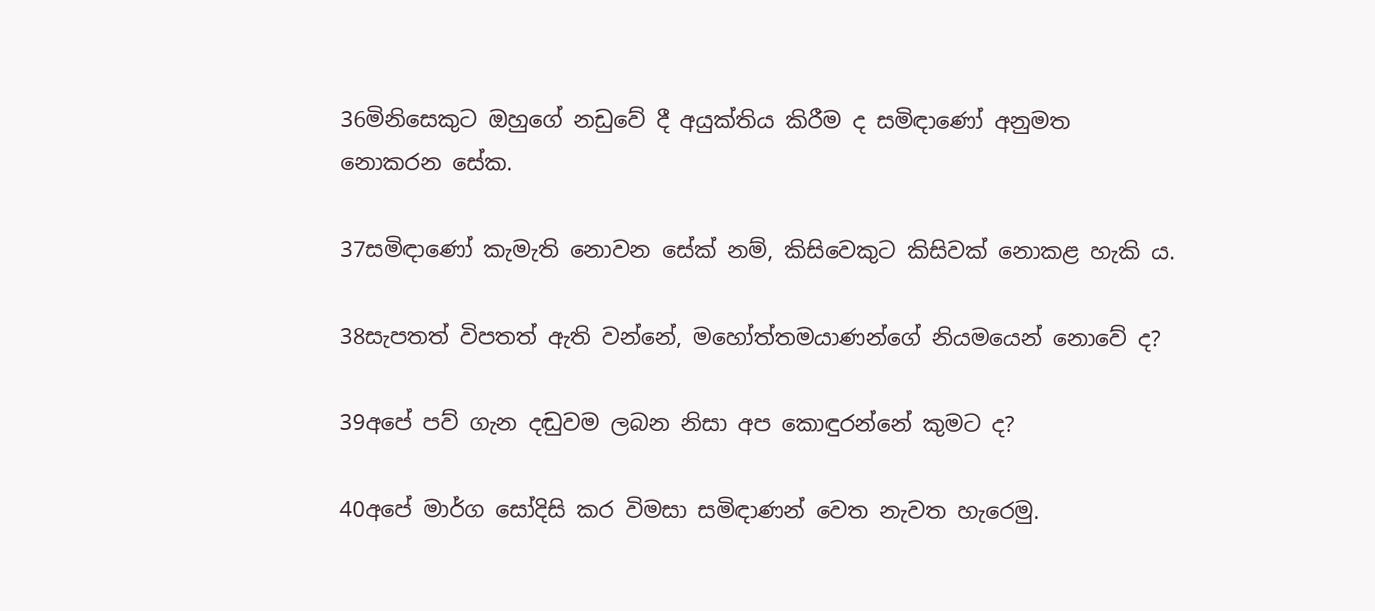36මිනිසෙකුට ඔහුගේ නඩුවේ දී අයුක්තිය කිරීම ද සමිඳාණෝ අනුමත නොකරන සේක.

37සමිඳාණෝ කැමැති නොවන සේක් නම්, කිසිවෙකුට කිසිවක් නොකළ හැකි ය.

38සැපතත් විපතත් ඇති වන්නේ, මහෝත්තමයාණන්ගේ නියමයෙන් නොවේ ද?

39අපේ පව් ගැන දඬුවම ලබන නිසා අප කොඳුරන්නේ කුමට ද?

40අපේ මාර්ග සෝදිසි කර විමසා සමිඳාණන් වෙත නැවත හැරෙමු.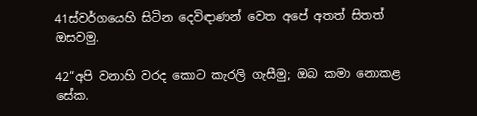41ස්වර්ගයෙහි සිටින දෙවිඳාණන් වෙත අපේ අතත් සිතත් ඔසවමු.

42“අපි වනාහි වරද කොට කැරලි ගැසීමු; ඔබ කමා නොකළ සේක.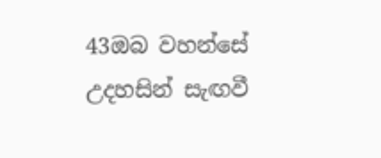43ඔබ වහන්සේ උදහසින් සැඟවී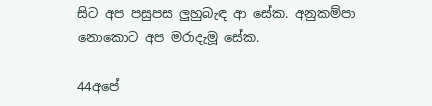සිට අප පසුපස ලුහුබැඳ ආ සේක. අනුකම්පා නොකොට අප මරාදැමූ සේක.

44අපේ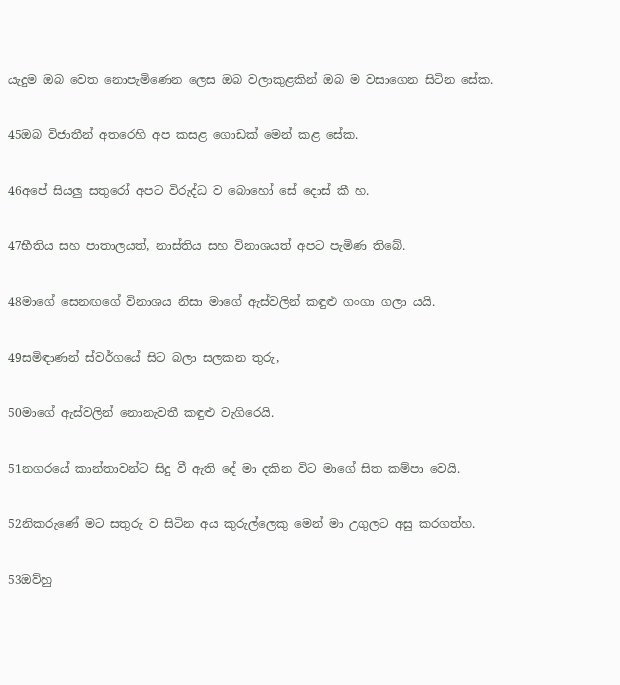යැදුම ඔබ වෙත නොපැමිණෙන ලෙස ඔබ වලාකුළකින් ඔබ ම වසාගෙන සිටින සේක.

45ඔබ විජාතීන් අතරෙහි අප කසළ ගොඩක් මෙන් කළ සේක.

46අපේ සියලු සතුරෝ අපට විරුද්ධ ව බොහෝ සේ දොස් කී හ.

47භීතිය සහ පාතාලයත්, නාස්තිය සහ විනාශයත් අපට පැමිණ තිබේ.

48මාගේ සෙනඟගේ විනාශය නිසා මාගේ ඇස්වලින් කඳුළු ගංගා ගලා යයි.

49සමිඳාණන් ස්වර්ගයේ සිට බලා සලකන තුරු,

50මාගේ ඇස්වලින් නොනැවතී කඳුළු වැගිරෙයි.

51නගරයේ කාන්තාවන්ට සිදු වී ඇති දේ මා දකින විට මාගේ සිත කම්පා වෙයි.

52නිකරුණේ මට සතුරු ව සිටින අය කුරුල්ලෙකු මෙන් මා උගුලට අසු කරගත්හ.

53ඔව්හු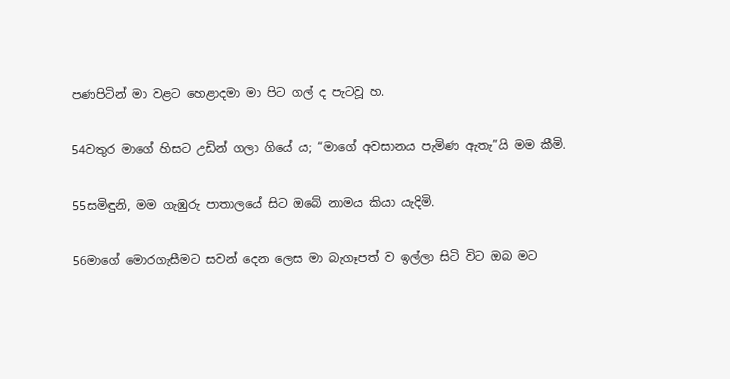පණපිටින් මා වළට හෙළාදමා මා පිට ගල් ද පැටවූ හ.

54වතුර මාගේ හිසට උඩින් ගලා ගියේ ය; “මාගේ අවසානය පැමිණ ඇතැ”යි මම කීමි.

55සමිඳුනි, මම ගැඹුරු පාතාලයේ සිට ඔබේ නාමය කියා යැදිමි.

56මාගේ මොරගැසීමට සවන් දෙන ලෙස මා බැගෑපත් ව ඉල්ලා සිටි විට ඔබ මට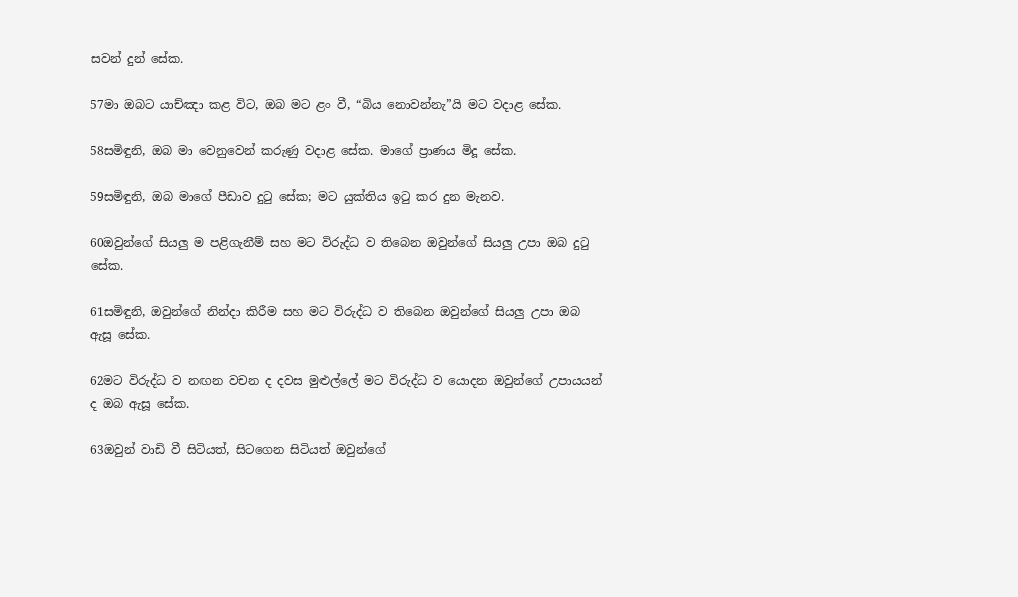සවන් දුන් සේක.

57මා ඔබට යාච්ඤා කළ විට, ඔබ මට ළං වී, “බිය නොවන්නැ”යි මට වදාළ සේක.

58සමිඳුනි, ඔබ මා වෙනුවෙන් කරුණු වදාළ සේක. මාගේ ප්‍රාණය මිදූ සේක.

59සමිඳුනි, ඔබ මාගේ පීඩාව දුටු සේක; මට යුක්තිය ඉටු කර දුන මැනව.

60ඔවුන්ගේ සියලු ම පළිගැනීම් සහ මට විරුද්ධ ව තිබෙන ඔවුන්ගේ සියලු උපා ඔබ දුටු සේක.

61සමිඳුනි, ඔවුන්ගේ නින්දා කිරීම සහ මට විරුද්ධ ව තිබෙන ඔවුන්ගේ සියලු උපා ඔබ ඇසූ සේක.

62මට විරුද්ධ ව නඟන වචන ද දවස මුළුල්ලේ මට විරුද්ධ ව යොදන ඔවුන්ගේ උපායයන් ද ඔබ ඇසූ සේක.

63ඔවුන් වාඩි වී සිටියත්, සිටගෙන සිටියත් ඔවුන්ගේ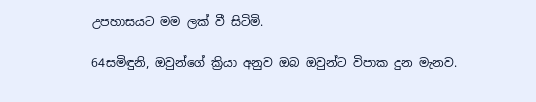උපහාසයට මම ලක් වී සිටිමි.

64සමිඳුනි, ඔවුන්ගේ ක්‍රියා අනුව ඔබ ඔවුන්ට විපාක දුන මැනව.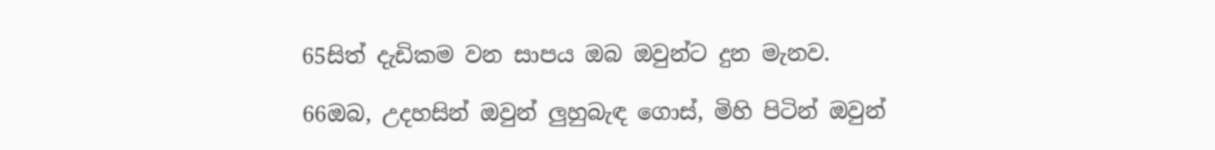65සිත් දැඩිකම වන සාපය ඔබ ඔවුන්ට දුන මැනව.

66ඔබ, උදහසින් ඔවුන් ලුහුබැඳ ගොස්, මිහි පිටින් ඔවුන්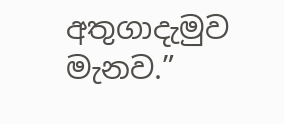අතුගාදැමුව මැනව.”